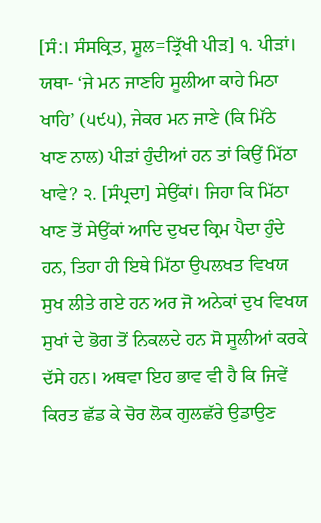[ਸੰ:। ਸੰਸਕ੍ਰਿਤ, ਸ਼ੂਲ=ਤ੍ਰਿੱਖੀ ਪੀੜ] ੧. ਪੀੜਾਂ। ਯਥਾ- ‘ਜੇ ਮਨ ਜਾਣਹਿ ਸੂਲੀਆ ਕਾਹੇ ਮਿਠਾ ਖਾਹਿ’ (੫੯੫), ਜੇਕਰ ਮਨ ਜਾਣੇ (ਕਿ ਮਿੱਠੇ ਖਾਣ ਨਾਲ) ਪੀੜਾਂ ਹੁੰਦੀਆਂ ਹਨ ਤਾਂ ਕਿਉਂ ਮਿੱਠਾ ਖਾਵੇ? ੨. [ਸੰਪ੍ਰਦਾ] ਸੇਉਂਕਾਂ। ਜਿਹਾ ਕਿ ਮਿੱਠਾ ਖਾਣ ਤੋਂ ਸੇਉਂਕਾਂ ਆਦਿ ਦੁਖਦ ਕ੍ਰਿਮ ਪੈਦਾ ਹੁੰਦੇ ਹਨ, ਤਿਹਾ ਹੀ ਇਥੇ ਮਿੱਠਾ ਉਪਲਖਤ ਵਿਖਯ ਸੁਖ ਲੀਤੇ ਗਏ ਹਨ ਅਰ ਜੋ ਅਨੇਕਾਂ ਦੁਖ ਵਿਖਯ ਸੁਖਾਂ ਦੇ ਭੋਗ ਤੋਂ ਨਿਕਲਦੇ ਹਨ ਸੋ ਸੂਲੀਆਂ ਕਰਕੇ ਦੱਸੇ ਹਨ। ਅਥਵਾ ਇਹ ਭਾਵ ਵੀ ਹੈ ਕਿ ਜਿਵੇਂ ਕਿਰਤ ਛੱਡ ਕੇ ਚੋਰ ਲੋਕ ਗੁਲਛੱਰੇ ਉਡਾਉਣ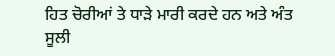ਹਿਤ ਚੋਰੀਆਂ ਤੇ ਧਾੜੇ ਮਾਰੀ ਕਰਦੇ ਹਨ ਅਤੇ ਅੰਤ ਸੂਲੀ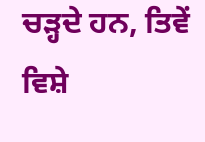ਚੜ੍ਹਦੇ ਹਨ, ਤਿਵੇਂ ਵਿਸ਼ੇ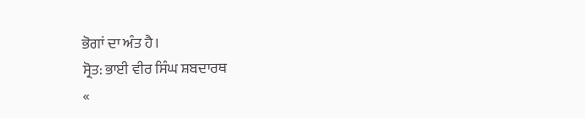ਭੋਗਾਂ ਦਾ ਅੰਤ ਹੈ।
ਸ੍ਰੋਤ: ਭਾਈ ਵੀਰ ਸਿੰਘ ਸ਼ਬਦਾਰਥ
«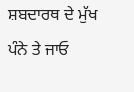ਸ਼ਬਦਾਰਥ ਦੇ ਮੁੱਖ ਪੰਨੇ ਤੇ ਜਾਓ